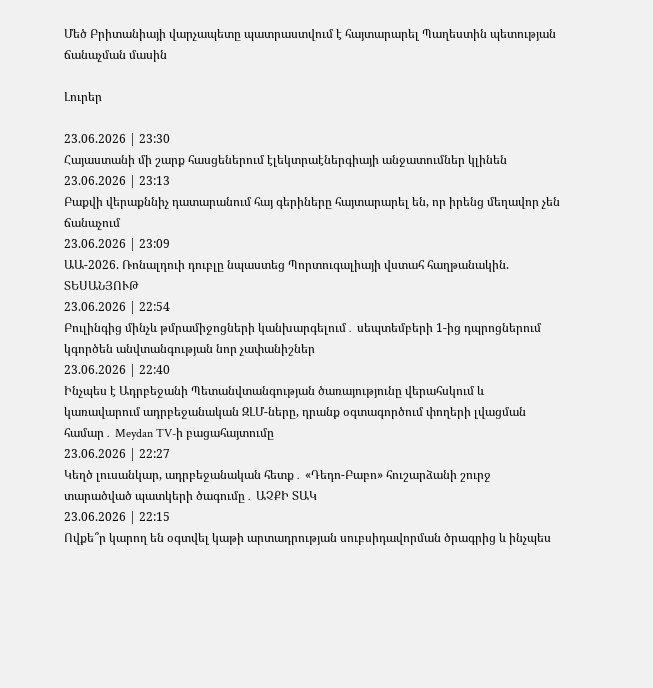Մեծ Բրիտանիայի վարչապետը պատրաստվում է հայտարարել Պաղեստին պետության ճանաչման մասին

Լուրեր

23.06.2026 | 23:30
Հայաստանի մի շարք հասցեներում էլեկտրաէներգիայի անջատումներ կլինեն
23.06.2026 | 23:13
Բաքվի վերաքննիչ դատարանում հայ գերիները հայտարարել են, որ իրենց մեղավոր չեն ճանաչում
23.06.2026 | 23:09
ԱԱ-2026. Ռոնալդուի դուբլը նպաստեց Պորտուգալիայի վստահ հաղթանակին. ՏԵՍԱՆՅՈՒԹ
23.06.2026 | 22:54
Բուլինգից մինչև թմրամիջոցների կանխարգելում․ սեպտեմբերի 1-ից դպրոցներում կգործեն անվտանգության նոր չափանիշներ
23.06.2026 | 22:40
Ինչպես է Ադրբեջանի Պետանվտանգության ծառայությունը վերահսկում և կառավարում ադրբեջանական ԶԼՄ-ները, դրանք օգտագործում փողերի լվացման համար․ Meydan TV-ի բացահայտումը
23.06.2026 | 22:27
Կեղծ լուսանկար, ադրբեջանական հետք․ «Դեդո-Բաբո» հուշարձանի շուրջ տարածված պատկերի ծագումը․ ԱՉՔԻ ՏԱԿ
23.06.2026 | 22:15
Ովքե՞ր կարող են օգտվել կաթի արտադրության սուբսիդավորման ծրագրից և ինչպես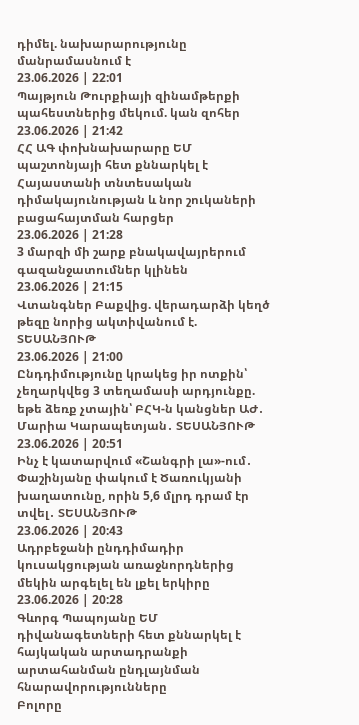դիմել. նախարարությունը մանրամասնում է
23.06.2026 | 22:01
Պայթյուն Թուրքիայի զինամթերքի պահեստներից մեկում. կան զոհեր
23.06.2026 | 21:42
ՀՀ ԱԳ փոխնախարարը ԵՄ պաշտոնյայի հետ քննարկել է Հայաստանի տնտեսական դիմակայունության և նոր շուկաների բացահայտման հարցեր
23.06.2026 | 21:28
3 մարզի մի շարք բնակավայրերում գազանջատումներ կլինեն
23.06.2026 | 21:15
Վտանգներ Բաքվից. վերադարձի կեղծ թեզը նորից ակտիվանում է. ՏԵՍԱՆՅՈՒԹ
23.06.2026 | 21:00
Ընդդիմությունը կրակեց իր ոտքին՝ չեղարկվեց 3 տեղամասի արդյունքը. եթե ձեռք չտային՝ ԲՀԿ-ն կանցներ ԱԺ․ Մարիա Կարապետյան․ ՏԵՍԱՆՅՈՒԹ
23.06.2026 | 20:51
Ինչ է կատարվում «Շանգրի լա»-ում․ Փաշինյանը փակում է Ծառուկյանի խաղատունը, որին 5,6 մլրդ դրամ էր տվել․ ՏԵՍԱՆՅՈՒԹ
23.06.2026 | 20:43
Ադրբեջանի ընդդիմադիր կուսակցության առաջնորդներից մեկին արգելել են լքել երկիրը
23.06.2026 | 20:28
Գևորգ Պապոյանը ԵՄ դիվանագետների հետ քննարկել է հայկական արտադրանքի արտահանման ընդլայնման հնարավորությունները
Բոլորը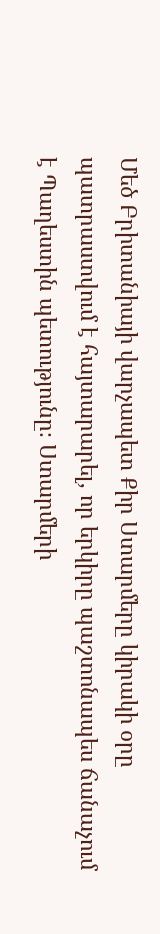Մեծ Բրիտանիայի վարչապետ Քիր Ստարմերը կիրակի օրը պատրաստվում է հայտարարել, որ երկիրը պաշտոնապես ճանաչում է Պաղեստին պետությունը։ Ստարմերի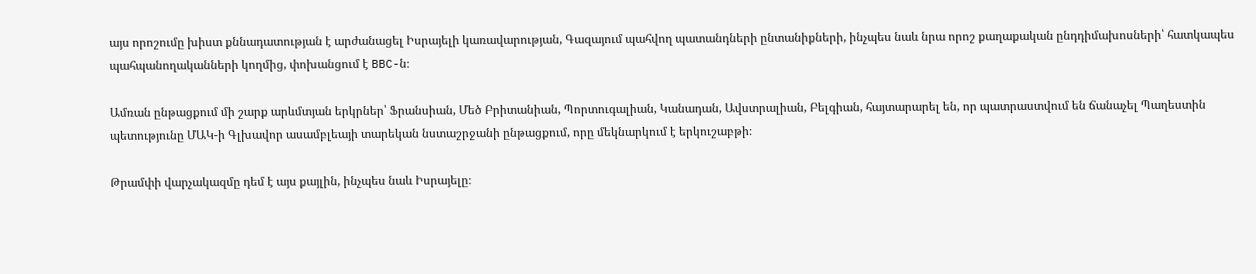այս որոշումը խիստ քննադատության է արժանացել Իսրայելի կառավարության, Գազայում պահվող պատանդների ընտանիքների, ինչպես նաև նրա որոշ քաղաքական ընդդիմախոսների՝ հատկապես պահպանողականների կողմից, փոխանցում է BBC-ն։

Ամռան ընթացքում մի շարք արևմտյան երկրներ՝ Ֆրանսիան, Մեծ Բրիտանիան, Պորտուգալիան, Կանադան, Ավստրալիան, Բելգիան, հայտարարել են, որ պատրաստվում են ճանաչել Պաղեստին պետությունը ՄԱԿ-ի Գլխավոր ասամբլեայի տարեկան նստաշրջանի ընթացքում, որը մեկնարկում է երկուշաբթի։

Թրամփի վարչակազմը դեմ է այս քայլին, ինչպես նաև Իսրայելը։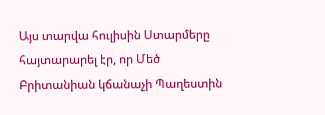Այս տարվա հուլիսին Ստարմերը հայտարարել էր, որ Մեծ Բրիտանիան կճանաչի Պաղեստին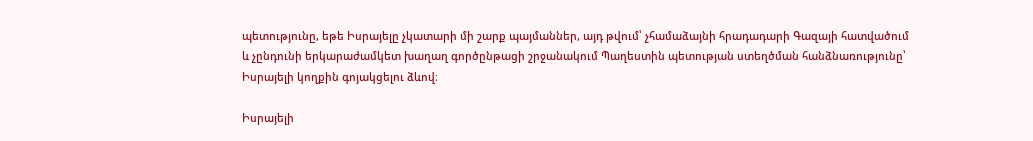պետությունը, եթե Իսրայելը չկատարի մի շարք պայմաններ, այդ թվում՝ չհամաձայնի հրադադարի Գազայի հատվածում և չընդունի երկարաժամկետ խաղաղ գործընթացի շրջանակում Պաղեստին պետության ստեղծման հանձնառությունը՝ Իսրայելի կողքին գոյակցելու ձևով։

Իսրայելի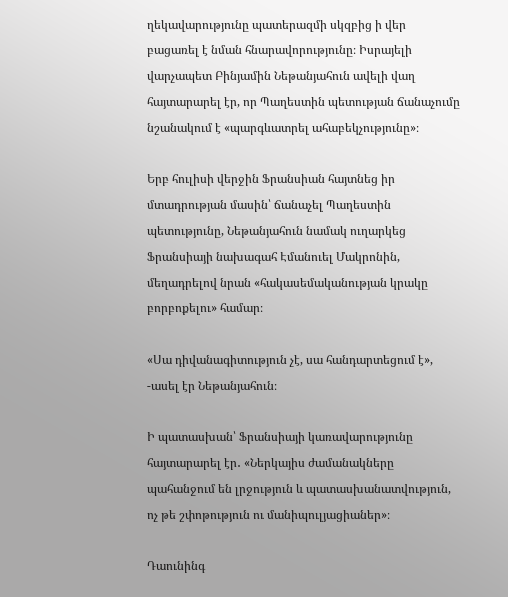ղեկավարությունը պատերազմի սկզբից ի վեր բացառել է նման հնարավորությունը։ Իսրայելի վարչապետ Բինյամին Նեթանյահուն ավելի վաղ հայտարարել էր, որ Պաղեստին պետության ճանաչումը նշանակում է «պարգևատրել ահաբեկչությունը»։

Երբ հուլիսի վերջին Ֆրանսիան հայտնեց իր մտադրության մասին՝ ճանաչել Պաղեստին պետությունը, Նեթանյահուն նամակ ուղարկեց Ֆրանսիայի նախագահ Էմանուել Մակրոնին, մեղադրելով նրան «հակասեմականության կրակը բորբոքելու» համար։

«Սա դիվանագիտություն չէ, սա հանդարտեցում է», -ասել էր Նեթանյահուն։

Ի պատասխան՝ Ֆրանսիայի կառավարությունը հայտարարել էր․ «Ներկայիս ժամանակները պահանջում են լրջություն և պատասխանատվություն, ոչ թե շփոթություն ու մանիպուլյացիաներ»։

Դաունինգ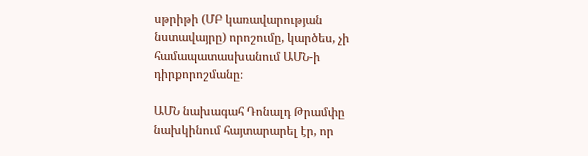սթրիթի (ՄԲ կառավարության նստավայրը) որոշումը, կարծես, չի համապատասխանում ԱՄՆ-ի դիրքորոշմանը։

ԱՄՆ նախագահ Դոնալդ Թրամփը նախկինում հայտարարել էր, որ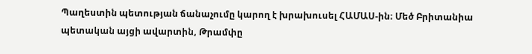Պաղեստին պետության ճանաչումը կարող է խրախուսել ՀԱՄԱՍ-ին։ Մեծ Բրիտանիա պետական այցի ավարտին, Թրամփը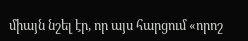միայն նշել էր, որ այս հարցում «որոշ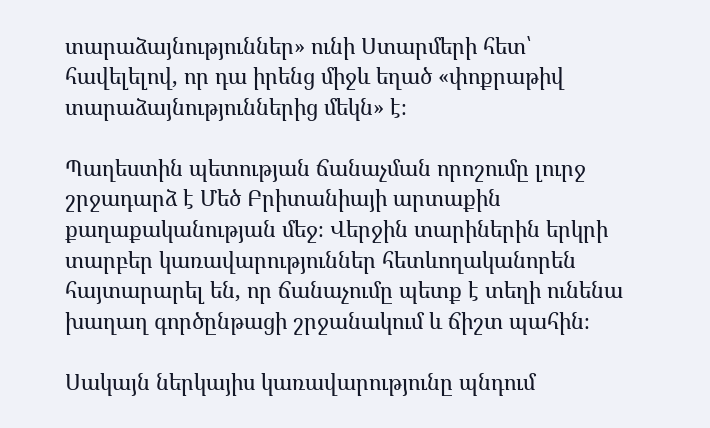տարաձայնություններ» ունի Ստարմերի հետ՝ հավելելով, որ դա իրենց միջև եղած «փոքրաթիվ տարաձայնություններից մեկն» է։

Պաղեստին պետության ճանաչման որոշումը լուրջ շրջադարձ է Մեծ Բրիտանիայի արտաքին քաղաքականության մեջ։ Վերջին տարիներին երկրի տարբեր կառավարություններ հետևողականորեն հայտարարել են, որ ճանաչումը պետք է տեղի ունենա խաղաղ գործընթացի շրջանակում և ճիշտ պահին։

Սակայն ներկայիս կառավարությունը պնդում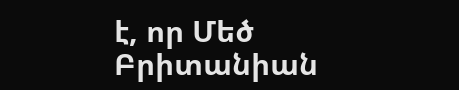է, որ Մեծ Բրիտանիան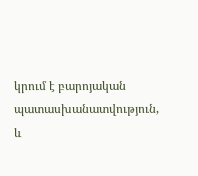կրում է բարոյական պատասխանատվություն, և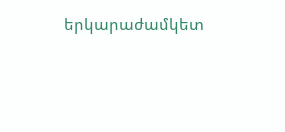երկարաժամկետ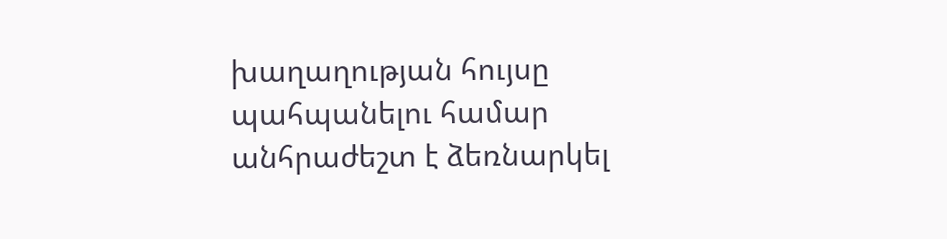խաղաղության հույսը պահպանելու համար անհրաժեշտ է ձեռնարկել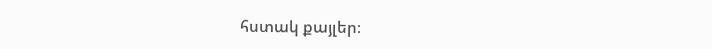հստակ քայլեր։